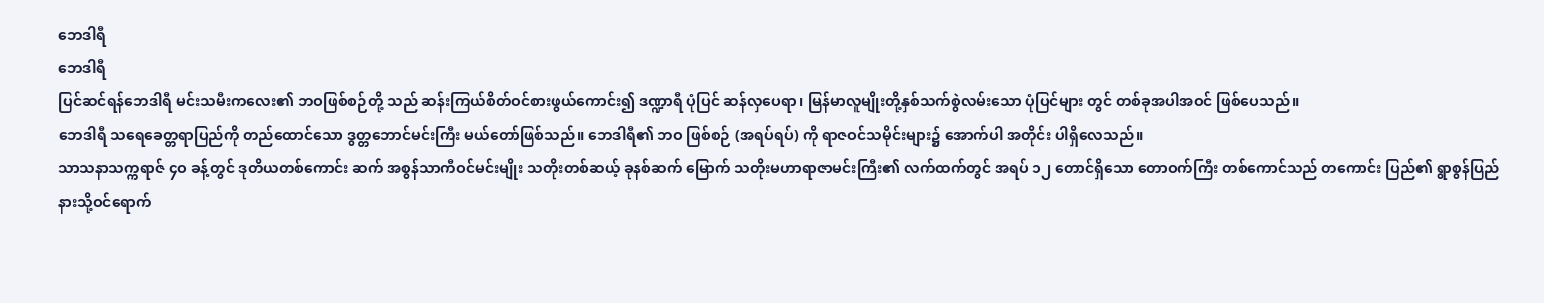ဘေဒါရီ
ဘေဒါရီ
ပြင်ဆင်ရန်ဘေဒါရီ မင်းသမီးကလေး၏ ဘဝဖြစ်စဉ်တို့ သည် ဆန်းကြယ်စိတ်ဝင်စားဖွယ်ကောင်း၍ ဒဏ္ဍာရီ ပုံပြင် ဆန်လှပေရာ၊ မြန်မာလူမျိုးတို့နှစ်သက်စွဲလမ်းသော ပုံပြင်များ တွင် တစ်ခုအပါအဝင် ဖြစ်ပေသည်။
ဘေဒါရီ သရေခေတ္တရာပြည်ကို တည်ထောင်သော ဒွတ္တဘောင်မင်းကြီး မယ်တော်ဖြစ်သည်။ ဘေဒါရီ၏ ဘဝ ဖြစ်စဉ် (အရပ်ရပ်) ကို ရာဇဝင်သမိုင်းများ၌ အောက်ပါ အတိုင်း ပါရှိလေသည်။
သာသနာသက္ကရာဇ် ၄ဝ ခန့်တွင် ဒုတိယတစ်ကောင်း ဆက် အစွန်သာကီဝင်မင်းမျိုး သတိုးတစ်ဆယ့် ခုနစ်ဆက် မြောက် သတိုးမဟာရာဇာမင်းကြီး၏ လက်ထက်တွင် အရပ် ၁၂ တောင်ရှိသော တောဝက်ကြီး တစ်ကောင်သည် တကောင်း ပြည်၏ ရွာစွန်ပြည်နားသို့ဝင်ရောက်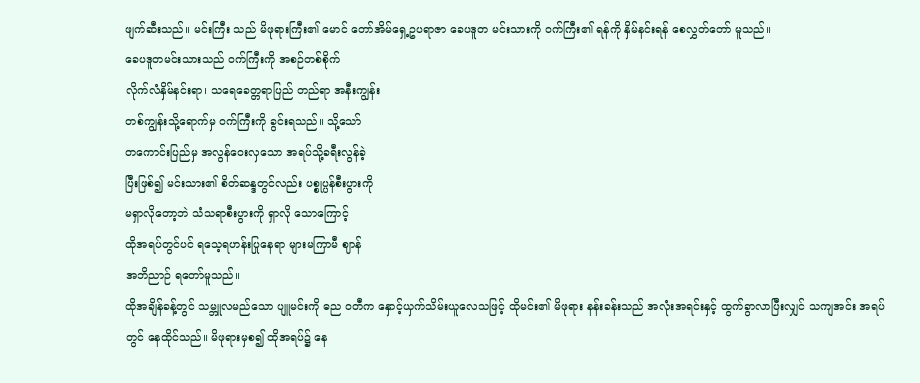ဖျက်ဆီးသည်။ မင်းကြီး သည် မိဖုရားကြီး၏ မောင် တော်အိမ်ရှေ့ဥပရာဇာ ခေပဒူတ မင်းသားကို ဝက်ကြီး၏ ရန်ကို နှိမ်နင်းရန် စေလွှတ်တော် မူသည်။
ခေပဒူတမင်းသားသည် ဝက်ကြီးကို အစဉ်တစ်စိုက်
လိုက်လံနှိမ်နင်းရာ၊ သရေခေတ္တရာပြည် တည်ရာ အနီးကျွန်း
တစ်ကျွန်းသို့ရောက်မှ ဝက်ကြီးကို ခွင်းရသည်။ သို့သော်
တကောင်းပြည်မှ အလွန်ဝေးလှသော အရပ်သို့ခရီးလွန်ခဲ့
ပြီးဖြစ်၍ မင်းသား၏ စိတ်ဆန္ဒတွင်လည်း ပစ္စုပ္ပန်စီးပွားကို
မရှာလိုတော့ဘဲ သံသရာစီးပွားကို ရှာလို သောကြောင့်
ထိုအရပ်တွင်ပင် ရသေ့ရဟန်းပြုနေရာ များမကြာမီ ဈာန်
အဘိညာဉ် ရတော်မူသည်။
ထိုအချိန်ခန့်တွင် သမ္ဘူလမည်သော ပျူမင်းကို ဓည ဝတီက နှောင့်ယှက်သိမ်းယူလေသဖြင့် ထိုမင်း၏ မိဖုရား နန်းခန်းသည် အလုံးအရင်းနှင့် ထွက်ခွာလာပြီးလျှင် သကျအင်း အရပ်တွင် နေထိုင်သည်။ မိဖုရားမှစ၍ ထိုအရပ်၌ နေ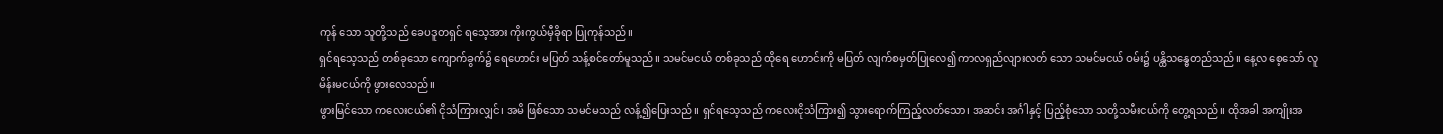ကုန် သော သူတို့သည် ခေပဒူတရှင် ရသေ့အား ကိုးကွယ်မှီခိုရာ ပြုကုန်သည်။
ရှင်ရသေ့သည် တစ်ခုသော ကျောက်ခွက်၌ ရေဟောင်း မပြတ် သန့်စင်တော်မူသည်။ သမင်မငယ် တစ်ခုသည် ထိုရေ ဟောင်းကို မပြတ် လျက်စမှတ်ပြုလေ၍ ကာလရှည်လျားလတ် သော သမင်မငယ် ဝမ်း၌ ပန္ထိသန္ဓေတည်သည်။ နေ့လ စေ့သော် လူမိန်းမငယ်ကို ဖွားလေသည်။
ဖွားမြင်သော ကလေးငယ်၏ ငိုသံကြားလျှင်၊ အမိ ဖြစ်သော သမင်မသည် လန့်၍ပြေးသည်။ ရှင်ရသေ့သည် ကလေးငိုသံကြား၍ သွားရောက်ကြည့်လတ်သော၊ အဆင်း အင်္ဂါနှင့် ပြည့်စုံသော သတို့သမီးငယ်ကို တွေ့ရသည်။ ထိုအခါ အကျိုးအ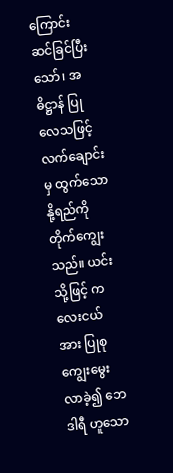ကြောင်း ဆင်ခြင်ပြီးသော်၊ အဓိဋ္ဌာန် ပြုလေသဖြင့် လက်ချောင်းမှ ထွက်သော နို့ရည်ကို တိုက်ကျွေးသည်။ ယင်းသို့ဖြင့် ကလေးငယ်အား ပြုစုကျွေးမွေးလာခဲ့၍ ဘေဒါရီ ဟူသော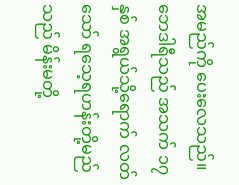အမည်ကို ပေးလေသည်။
ဘေဒါရီသည် အသက် ၁၇ နှစ် အရွယ်သို့ရောက် လတ်သော် ရသေ့ရဟန်းတို့မည်သည် မိန်းမတို့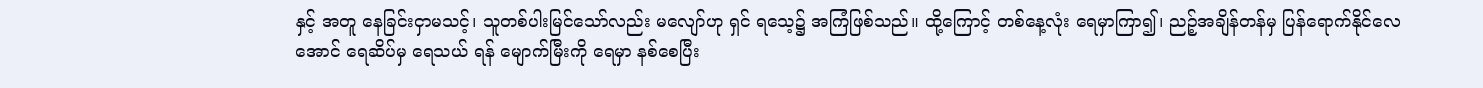နှင့် အတူ နေခြင်းငှာမသင့်၊ သူတစ်ပါးမြင်သော်လည်း မလျော်ဟု ရှင် ရသေ့၌ အကြံဖြစ်သည်။ ထို့ကြောင့် တစ်နေ့လုံး ရေမှာကြာ၍၊ ညဉ့်အချိန်တန်မှ ပြန်ရောက်နိုင်လေအောင် ရေဆိပ်မှ ရေသယ် ရန် မျောက်မြီးကို ရေမှာ နစ်စေပြီး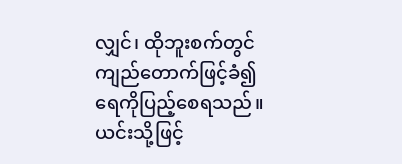လျှင်၊ ထိုဘူးစက်တွင် ကျည်တောက်ဖြင့်ခံ၍ ရေကိုပြည့်စေရသည်။ ယင်းသို့ဖြင့်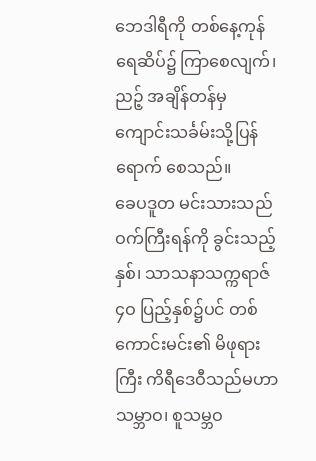ဘေဒါရီကို တစ်နေ့ကုန် ရေဆိပ်၌ ကြာစေလျက်၊ ညဉ့် အချိန်တန်မှ ကျောင်းသင်္ခမ်းသို့ပြန်ရောက် စေသည်။
ခေပဒူတ မင်းသားသည် ဝက်ကြီးရန်ကို ခွင်းသည့် နှစ်၊ သာသနာသက္ကရာဇ် ၄ဝ ပြည့်နှစ်၌ပင် တစ်ကောင်းမင်း၏ မိဖုရားကြီး ကိရီဒေဝီသည်မဟာသမ္ဘာဝ၊ စူသမ္ဘဝ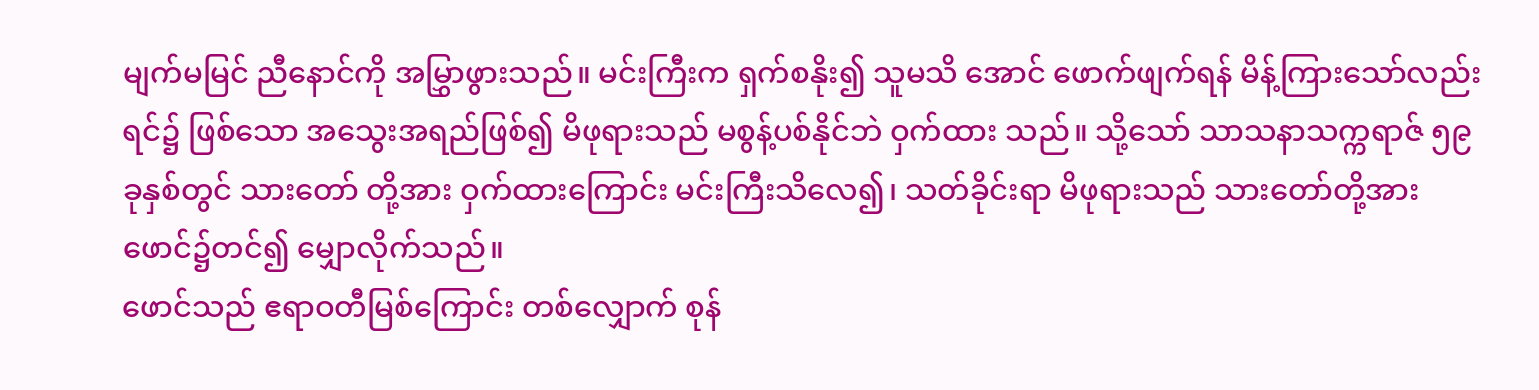မျက်မမြင် ညီနောင်ကို အမြွှာဖွားသည်။ မင်းကြီးက ရှက်စနိုး၍ သူမသိ အောင် ဖောက်ဖျက်ရန် မိန့်ကြားသော်လည်း ရင်၌ ဖြစ်သော အသွေးအရည်ဖြစ်၍ မိဖုရားသည် မစွန့်ပစ်နိုင်ဘဲ ဝှက်ထား သည်။ သို့သော် သာသနာသက္ကရာဇ် ၅၉ ခုနှစ်တွင် သားတော် တို့အား ဝှက်ထားကြောင်း မင်းကြီးသိလေ၍၊ သတ်ခိုင်းရာ မိဖုရားသည် သားတော်တို့အား ဖောင်၌တင်၍ မျှောလိုက်သည်။
ဖောင်သည် ဧရာဝတီမြစ်ကြောင်း တစ်လျှောက် စုန်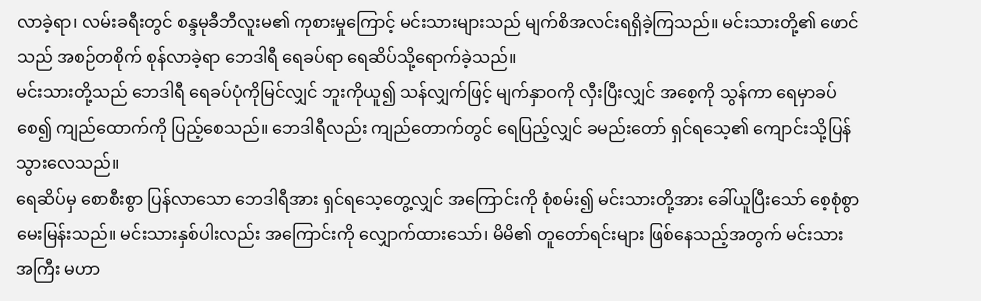လာခဲ့ရာ၊ လမ်းခရီးတွင် စန္ဒမုခီဘီလူးမ၏ ကုစားမှုကြောင့် မင်းသားများသည် မျက်စိအလင်းရရှိခဲ့ကြသည်။ မင်းသားတို့၏ ဖောင်သည် အစဉ်တစိုက် စုန်လာခဲ့ရာ ဘေဒါရီ ရေခပ်ရာ ရေဆိပ်သို့ရောက်ခဲ့သည်။
မင်းသားတို့သည် ဘေဒါရီ ရေခပ်ပုံကိုမြင်လျှင် ဘူးကိုယူ၍ သန်လျှက်ဖြင့် မျက်နှာဝကို လှီးပြီးလျှင် အစေ့ကို သွန်ကာ ရေမှာခပ်စေ၍ ကျည်ထောက်ကို ပြည့်စေသည်။ ဘေဒါရီလည်း ကျည်တောက်တွင် ရေပြည့်လျှင် ခမည်းတော် ရှင်ရသေ့၏ ကျောင်းသို့ပြန်သွားလေသည်။
ရေဆိပ်မှ စောစီးစွာ ပြန်လာသော ဘေဒါရီအား ရှင်ရသေ့တွေ့လျှင် အကြောင်းကို စုံစမ်း၍ မင်းသားတို့အား ခေါ်ယူပြီးသော် စေ့စုံစွာ မေးမြန်းသည်။ မင်းသားနှစ်ပါးလည်း အကြောင်းကို လျှောက်ထားသော်၊ မိမိ၏ တူတော်ရင်းများ ဖြစ်နေသည့်အတွက် မင်းသားအကြီး မဟာ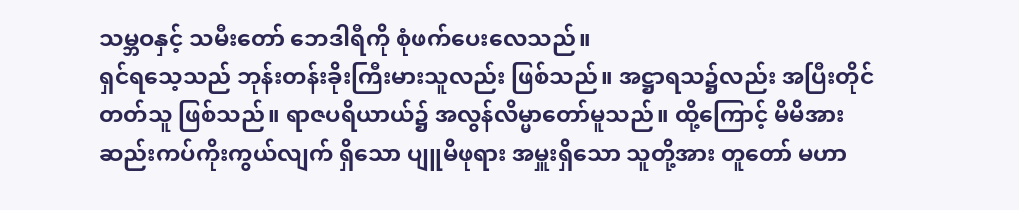သမ္ဘဝနှင့် သမီးတော် ဘေဒါရီကို စုံဖက်ပေးလေသည်။
ရှင်ရသေ့သည် ဘုန်းတန်းခိုးကြီးမားသူလည်း ဖြစ်သည်။ အဋ္ဌာရသ၌လည်း အပြီးတိုင်တတ်သူ ဖြစ်သည်။ ရာဇပရိယာယ်၌ အလွန်လိမ္မာတော်မူသည်။ ထို့ကြောင့် မိမိအား ဆည်းကပ်ကိုးကွယ်လျက် ရှိသော ပျူမိဖုရား အမှူးရှိသော သူတို့အား တူတော် မဟာ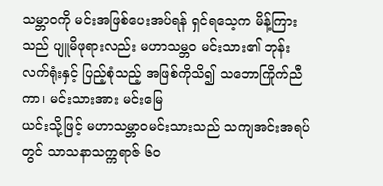သမ္ဘာဝကို မင်းအဖြစ်ပေးအပ်ရန် ရှင်ရသေ့က မိန့်ကြားသည် ပျူမိဖုရားလည်း မဟာသမ္ဘဝ မင်းသား၏ ဘုန်းလက်ရုံးနှင့် ပြည့်စုံသည့် အဖြစ်ကိုသိ၍ သဘောကြိုက်ညီကာ၊ မင်းသားအား မင်းမြေ
ယင်းသို့ဖြင့် မဟာသမ္ဘာဝမင်းသားသည် သကျအင်းအရပ်တွင် သာသနာသက္ကရာဇ် ၆ဝ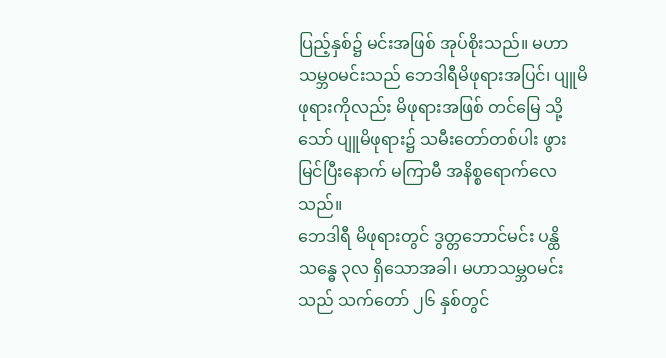ပြည့်နှစ်၌ မင်းအဖြစ် အုပ်စိုးသည်။ မဟာသမ္ဘဝမင်းသည် ဘေဒါရီမိဖုရားအပြင်၊ ပျူမိဖုရားကိုလည်း မိဖုရားအဖြစ် တင်မြေ သို့သော် ပျူမိဖုရား၌ သမီးတော်တစ်ပါး ဖွားမြင်ပြီးနောက် မကြာမီ အနိစ္စရောက်လေ သည်။
ဘေဒါရီ မိဖုရားတွင် ဒွတ္တဘောင်မင်း ပန္ထိသန္ဓေ ၃လ ရှိသောအခါ၊ မဟာသမ္ဘဝမင်းသည် သက်တော် ၂၆ နှစ်တွင်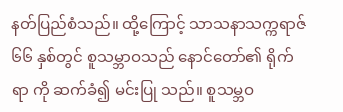နတ်ပြည်စံသည်။ ထို့ကြောင့် သာသနာသက္ကရာဇ် ၆၆ နှစ်တွင် စူသမ္ဘာဝသည် နောင်တော်၏ ရိုက်ရာ ကို ဆက်ခံ၍ မင်းပြု သည်။ စူသမ္ဘဝ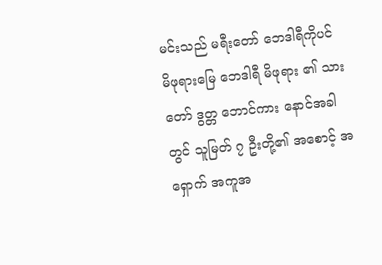မင်းသည် မရီးတော် ဘေဒါရီကိုပင် မိဖုရားမြေ ဘေဒါရီ မိဖုရား ၏ သားတော် ဒွတ္တ ဘောင်ကား နောင်အခါတွင် သူမြတ် ၇ ဦးတို့၏ အစောင့် အရှောက် အကူအ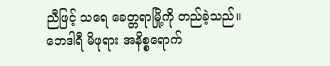ညီဖြင့် သရေ ခေတ္တရာမြို့ကို တည်ခဲ့သည်။ ဘေဒါရီ မိဖုရား အနိစ္စရောက်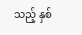သည့် နှစ်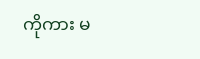ကိုကား မ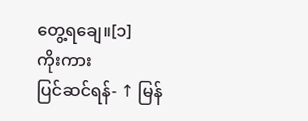တွေ့ရချေ။[၁]
ကိုးကား
ပြင်ဆင်ရန်- ↑ မြန်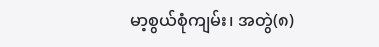မာ့စွယ်စုံကျမ်း၊ အတွဲ(၈)